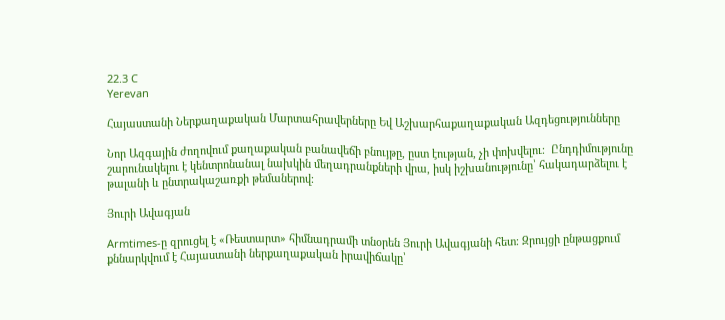22.3 C
Yerevan

Հայաստանի Ներքաղաքական Մարտահրավերները Եվ Աշխարհաքաղաքական Ազդեցությունները

Նոր Ազգային ժողովում քաղաքական բանավեճի բնույթը, ըստ էության, չի փոխվելու։  Ընդդիմությունը շարունակելու է կենտրոնանալ նախկին մեղադրանքների վրա, իսկ իշխանությունը՝ հակադարձելու է թալանի և ընտրակաշառքի թեմաներով։

Յուրի Ավագյան

Armtimes‑ը զրուցել է «Ռեստարտ» հիմնադրամի տնօրեն Յուրի Ավագյանի հետ։ Զրույցի ընթացքում քննարկվում է Հայաստանի ներքաղաքական իրավիճակը՝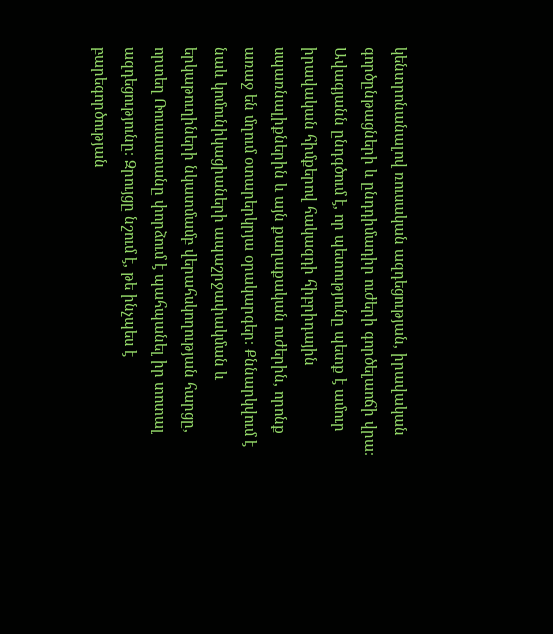կենտրոնանալով ռուսական ազդեցության, իրավական գործընթացների և ընդդիմադիր ուժերի գործելաոճի վրա։ Ավագյանն ընդգծում է, որ պետությունը պետք է ամուր իրավական հիմքերով հակազդի հիբրիդային սպառնալիքներին և այն քաղաքական ուժերին, որոնք առաջ են մղում օտարերկրյա օրակարգեր։ Քննարկվում է նաև կոմունիկացիաների ապաշրջափակման և երկաթուղիների նկատմամբ վերահսկողության հարցը, որտեղ Ռուսաստանը փորձում է պահպանել իր տոտալ ազդեցությունը։ Զրույցը նշում է, թե ինչպես է բարեգործության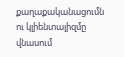քաղաքականացումն ու կլիենտալիզմը վնասում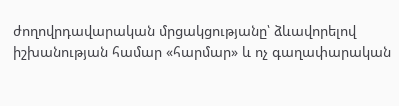ժողովրդավարական մրցակցությանը՝ ձևավորելով իշխանության համար «հարմար» և ոչ գաղափարական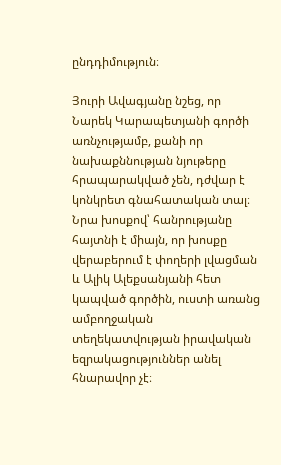ընդդիմություն։

Յուրի Ավագյանը նշեց, որ Նարեկ Կարապետյանի գործի առնչությամբ, քանի որ նախաքննության նյութերը հրապարակված չեն, դժվար է կոնկրետ գնահատական տալ։ Նրա խոսքով՝ հանրությանը հայտնի է միայն, որ խոսքը վերաբերում է փողերի լվացման և Ալիկ Ալեքսանյանի հետ կապված գործին, ուստի առանց ամբողջական տեղեկատվության իրավական եզրակացություններ անել հնարավոր չէ։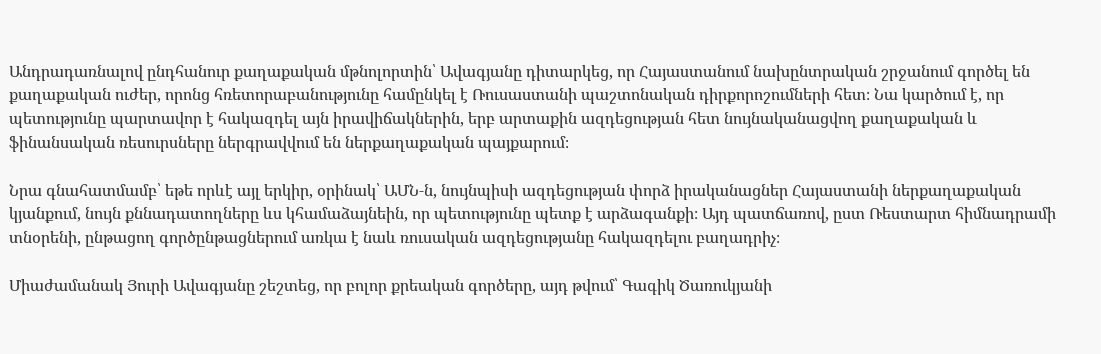Անդրադառնալով ընդհանուր քաղաքական մթնոլորտին՝ Ավագյանը դիտարկեց, որ Հայաստանում նախընտրական շրջանում գործել են քաղաքական ուժեր, որոնց հռետորաբանությունը համընկել է Ռուսաստանի պաշտոնական դիրքորոշումների հետ։ Նա կարծում է, որ պետությունը պարտավոր է հակազդել այն իրավիճակներին, երբ արտաքին ազդեցության հետ նույնականացվող քաղաքական և ֆինանսական ռեսուրսները ներգրավվում են ներքաղաքական պայքարում։

Նրա գնահատմամբ՝ եթե որևէ այլ երկիր, օրինակ՝ ԱՄՆ‑ն, նույնպիսի ազդեցության փորձ իրականացներ Հայաստանի ներքաղաքական կյանքում, նույն քննադատողները ևս կհամաձայնեին, որ պետությունը պետք է արձագանքի։ Այդ պատճառով, ըստ Ռեստարտ հիմնադրամի տնօրենի, ընթացող գործընթացներում առկա է նաև ռուսական ազդեցությանը հակազդելու բաղադրիչ։

Միաժամանակ Յուրի Ավագյանը շեշտեց, որ բոլոր քրեական գործերը, այդ թվում՝ Գագիկ Ծառուկյանի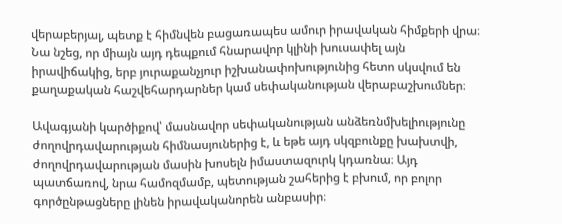վերաբերյալ, պետք է հիմնվեն բացառապես ամուր իրավական հիմքերի վրա։ Նա նշեց, որ միայն այդ դեպքում հնարավոր կլինի խուսափել այն իրավիճակից, երբ յուրաքանչյուր իշխանափոխությունից հետո սկսվում են քաղաքական հաշվեհարդարներ կամ սեփականության վերաբաշխումներ։

Ավագյանի կարծիքով՝ մասնավոր սեփականության անձեռնմխելիությունը ժողովրդավարության հիմնասյուներից է, և եթե այդ սկզբունքը խախտվի, ժողովրդավարության մասին խոսելն իմաստազուրկ կդառնա։ Այդ պատճառով, նրա համոզմամբ, պետության շահերից է բխում, որ բոլոր գործընթացները լինեն իրավականորեն անբասիր։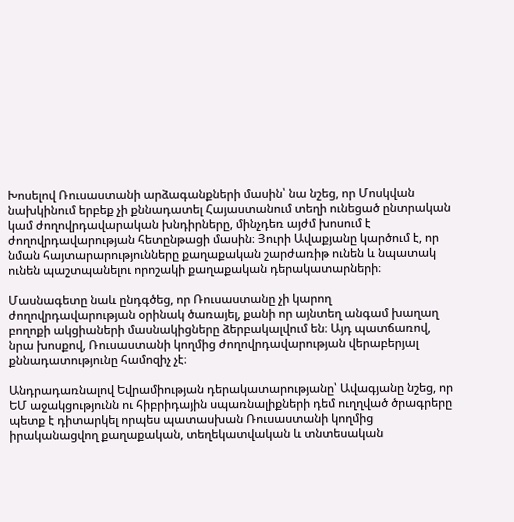Խոսելով Ռուսաստանի արձագանքների մասին՝ նա նշեց, որ Մոսկվան նախկինում երբեք չի քննադատել Հայաստանում տեղի ունեցած ընտրական կամ ժողովրդավարական խնդիրները, մինչդեռ այժմ խոսում է ժողովրդավարության հետընթացի մասին։ Յուրի Ավաքյանը կարծում է, որ նման հայտարարությունները քաղաքական շարժառիթ ունեն և նպատակ ունեն պաշտպանելու որոշակի քաղաքական դերակատարների։

Մասնագետը նաև ընդգծեց, որ Ռուսաստանը չի կարող ժողովրդավարության օրինակ ծառայել, քանի որ այնտեղ անգամ խաղաղ բողոքի ակցիաների մասնակիցները ձերբակալվում են։ Այդ պատճառով, նրա խոսքով, Ռուսաստանի կողմից ժողովրդավարության վերաբերյալ քննադատությունը համոզիչ չէ։

Անդրադառնալով Եվրամիության դերակատարությանը՝ Ավագյանը նշեց, որ ԵՄ աջակցությունն ու հիբրիդային սպառնալիքների դեմ ուղղված ծրագրերը պետք է դիտարկել որպես պատասխան Ռուսաստանի կողմից իրականացվող քաղաքական, տեղեկատվական և տնտեսական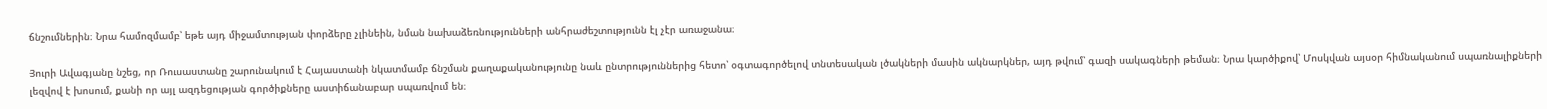ճնշումներին։ Նրա համոզմամբ՝ եթե այդ միջամտության փորձերը չլինեին, նման նախաձեռնությունների անհրաժեշտությունն էլ չէր առաջանա։

Յուրի Ավագյանը նշեց, որ Ռուսաստանը շարունակում է Հայաստանի նկատմամբ ճնշման քաղաքականությունը նաև ընտրություններից հետո՝ օգտագործելով տնտեսական լծակների մասին ակնարկներ, այդ թվում՝ գազի սակագների թեման։ Նրա կարծիքով՝ Մոսկվան այսօր հիմնականում սպառնալիքների լեզվով է խոսում, քանի որ այլ ազդեցության գործիքները աստիճանաբար սպառվում են։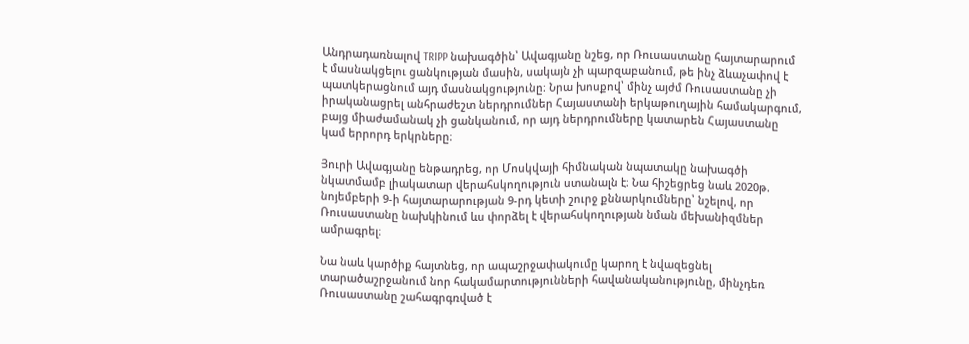Անդրադառնալով TRIPP նախագծին՝ Ավագյանը նշեց, որ Ռուսաստանը հայտարարում է մասնակցելու ցանկության մասին, սակայն չի պարզաբանում, թե ինչ ձևաչափով է պատկերացնում այդ մասնակցությունը։ Նրա խոսքով՝ մինչ այժմ Ռուսաստանը չի իրականացրել անհրաժեշտ ներդրումներ Հայաստանի երկաթուղային համակարգում, բայց միաժամանակ չի ցանկանում, որ այդ ներդրումները կատարեն Հայաստանը կամ երրորդ երկրները։

Յուրի Ավագյանը ենթադրեց, որ Մոսկվայի հիմնական նպատակը նախագծի նկատմամբ լիակատար վերահսկողություն ստանալն է։ Նա հիշեցրեց նաև 2020թ. նոյեմբերի 9‑ի հայտարարության 9‑րդ կետի շուրջ քննարկումները՝ նշելով, որ Ռուսաստանը նախկինում ևս փորձել է վերահսկողության նման մեխանիզմներ ամրագրել։

Նա նաև կարծիք հայտնեց, որ ապաշրջափակումը կարող է նվազեցնել տարածաշրջանում նոր հակամարտությունների հավանականությունը, մինչդեռ Ռուսաստանը շահագրգռված է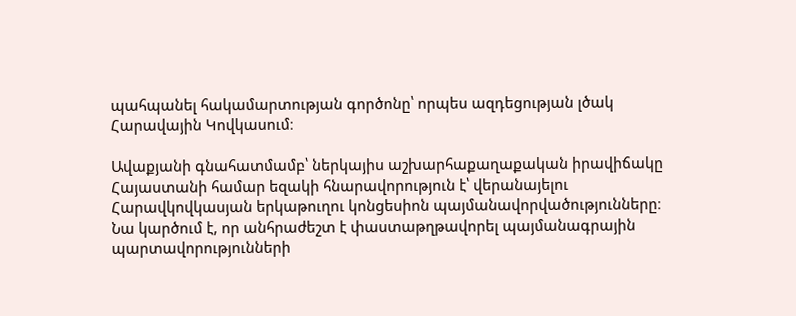պահպանել հակամարտության գործոնը՝ որպես ազդեցության լծակ Հարավային Կովկասում։

Ավաքյանի գնահատմամբ՝ ներկայիս աշխարհաքաղաքական իրավիճակը Հայաստանի համար եզակի հնարավորություն է՝ վերանայելու Հարավկովկասյան երկաթուղու կոնցեսիոն պայմանավորվածությունները։ Նա կարծում է, որ անհրաժեշտ է փաստաթղթավորել պայմանագրային պարտավորությունների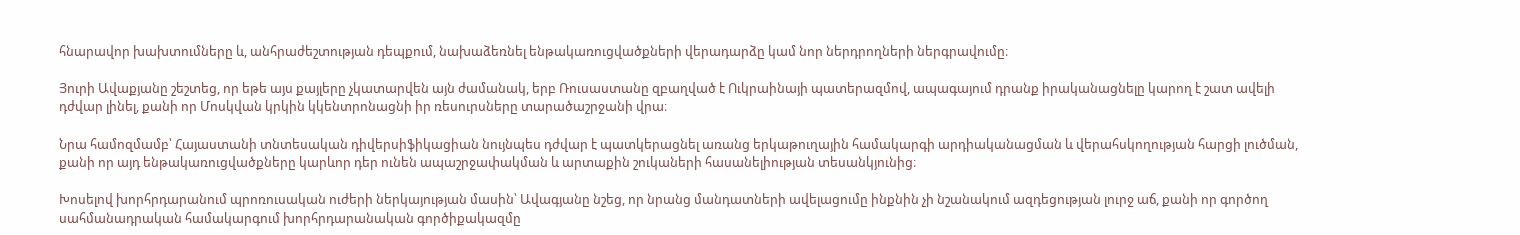հնարավոր խախտումները և, անհրաժեշտության դեպքում, նախաձեռնել ենթակառուցվածքների վերադարձը կամ նոր ներդրողների ներգրավումը։

Յուրի Ավաքյանը շեշտեց, որ եթե այս քայլերը չկատարվեն այն ժամանակ, երբ Ռուսաստանը զբաղված է Ուկրաինայի պատերազմով, ապագայում դրանք իրականացնելը կարող է շատ ավելի դժվար լինել, քանի որ Մոսկվան կրկին կկենտրոնացնի իր ռեսուրսները տարածաշրջանի վրա։

Նրա համոզմամբ՝ Հայաստանի տնտեսական դիվերսիֆիկացիան նույնպես դժվար է պատկերացնել առանց երկաթուղային համակարգի արդիականացման և վերահսկողության հարցի լուծման, քանի որ այդ ենթակառուցվածքները կարևոր դեր ունեն ապաշրջափակման և արտաքին շուկաների հասանելիության տեսանկյունից։

Խոսելով խորհրդարանում պրոռուսական ուժերի ներկայության մասին՝ Ավագյանը նշեց, որ նրանց մանդատների ավելացումը ինքնին չի նշանակում ազդեցության լուրջ աճ, քանի որ գործող սահմանադրական համակարգում խորհրդարանական գործիքակազմը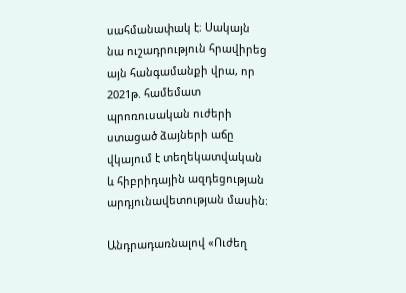սահմանափակ է։ Սակայն նա ուշադրություն հրավիրեց այն հանգամանքի վրա, որ 2021թ. համեմատ պրոռուսական ուժերի ստացած ձայների աճը վկայում է տեղեկատվական և հիբրիդային ազդեցության արդյունավետության մասին։

Անդրադառնալով «Ուժեղ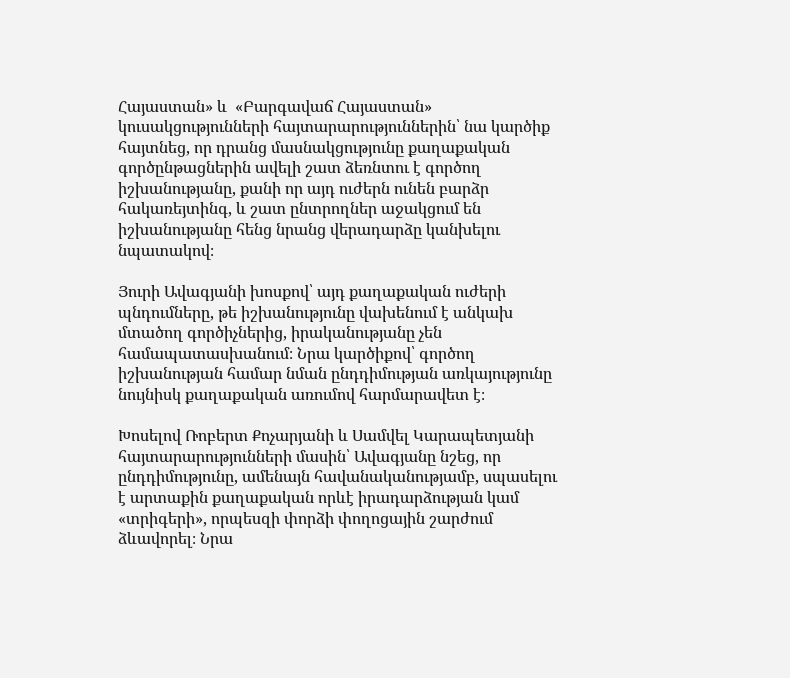Հայաստան» և  «Բարգավաճ Հայաստան» կուսակցությունների հայտարարություններին՝ նա կարծիք հայտնեց, որ դրանց մասնակցությունը քաղաքական գործընթացներին ավելի շատ ձեռնտու է գործող իշխանությանը, քանի որ այդ ուժերն ունեն բարձր հակառեյտինգ, և շատ ընտրողներ աջակցում են իշխանությանը հենց նրանց վերադարձը կանխելու նպատակով։

Յուրի Ավագյանի խոսքով՝ այդ քաղաքական ուժերի պնդումները, թե իշխանությունը վախենում է անկախ մտածող գործիչներից, իրականությանը չեն համապատասխանում։ Նրա կարծիքով՝ գործող իշխանության համար նման ընդդիմության առկայությունը նույնիսկ քաղաքական առումով հարմարավետ է։

Խոսելով Ռոբերտ Քոչարյանի և Սամվել Կարապետյանի հայտարարությունների մասին՝ Ավագյանը նշեց, որ ընդդիմությունը, ամենայն հավանականությամբ, սպասելու է արտաքին քաղաքական որևէ իրադարձության կամ «տրիգերի», որպեսզի փորձի փողոցային շարժում ձևավորել։ Նրա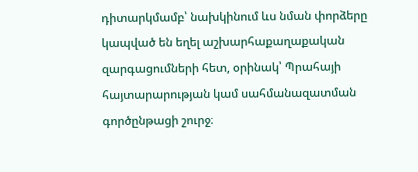դիտարկմամբ՝ նախկինում ևս նման փորձերը կապված են եղել աշխարհաքաղաքական զարգացումների հետ, օրինակ՝ Պրահայի հայտարարության կամ սահմանազատման գործընթացի շուրջ։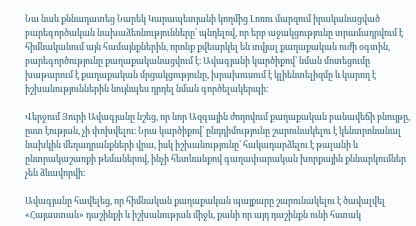Նա նաև քննադատեց Նարեկ Կարապետյանի կողմից Լոռու մարզում իրականացված բարեգործական նախաձեռնությունները՝ պնդելով, որ երբ աջակցությունը տրամադրվում է հիմնականում այն համայնքներին, որոնք քվեարկել են տվյալ քաղաքական ուժի օգտին, բարեգործությունը քաղաքականացվում է։ Ավագյանի կարծիքով՝ նման մոտեցումը խաթարում է քաղաքական մրցակցությունը, խրախուսում է կլիենտելիզմը և կարող է իշխանություններին նույնպես դրդել նման գործելակերպի։

Վերջում Յուրի Ավագյանը նշեց, որ նոր Ազգային ժողովում քաղաքական բանավեճի բնույթը, ըստ էության, չի փոխվելու։ Նրա կարծիքով՝ ընդդիմությունը շարունակելու է կենտրոնանալ նախկին մեղադրանքների վրա, իսկ իշխանությունը՝ հակադարձելու է թալանի և ընտրակաշառքի թեմաներով, ինչի հետևանքով գաղափարական խորքային քննարկումներ չեն ձևավորվի։

Ավագյանը հավելեց, որ հիմնական քաղաքական պայքարը շարունակելու է ծավալվել «Հայաստան» դաշինքի և իշխանության միջև, քանի որ այդ դաշինքն ունի հստակ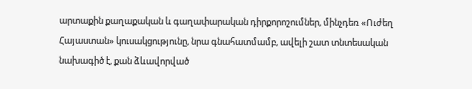արտաքին քաղաքական և գաղափարական դիրքորոշումներ, մինչդեռ «Ուժեղ Հայաստան» կուսակցությունը, նրա գնահատմամբ, ավելի շատ տնտեսական նախագիծ է, քան ձևավորված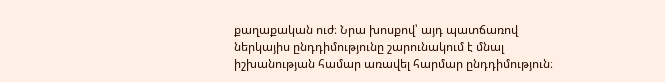քաղաքական ուժ։ Նրա խոսքով՝ այդ պատճառով ներկայիս ընդդիմությունը շարունակում է մնալ իշխանության համար առավել հարմար ընդդիմություն։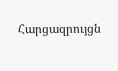Հարցազրույցն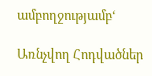ամբողջությամբ‘

Առնչվող Հոդվածներ